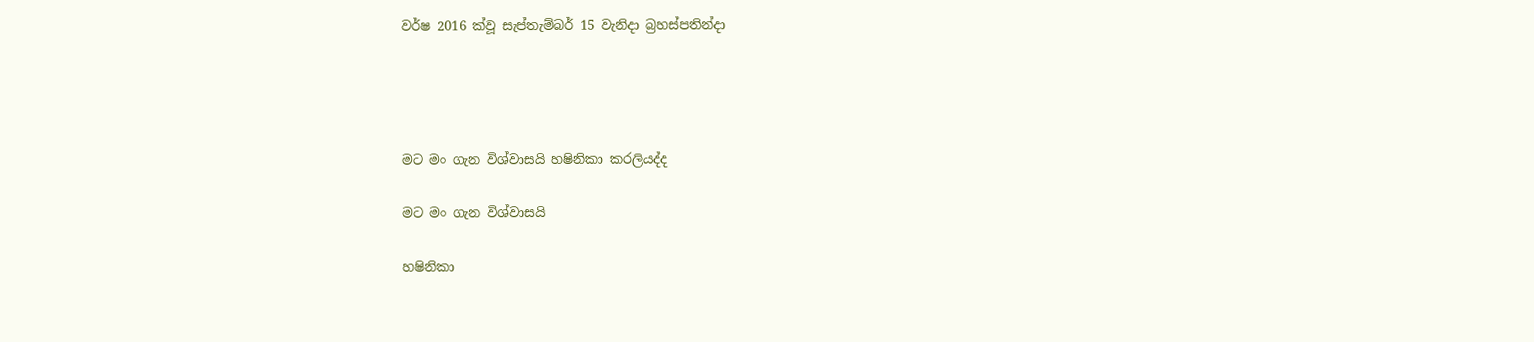වර්ෂ 2016 ක්වූ සැප්තැම්බර් 15 වැනිදා බ්‍රහස්පතින්දා




මට මං ගැන විශ්වාසයි හෂිනිකා කරලියද්ද

මට මං ගැන විශ්වාසයි

හෂිනිකා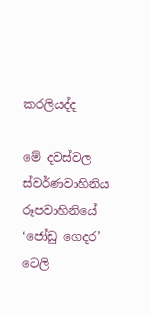කරලියද්ද

මේ දවස්වල ස්වර්ණවාහිනිය රූපවාහිනියේ ‘ජෝඩු ගෙදර’ ටෙලි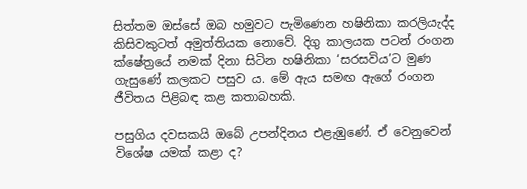සිත්තම ඔස්සේ ඔබ හමුවට පැමිණෙන හෂිනිකා කරලියැද්ද කිසිවකුටත් අමුත්තියක නොවේ. දිගු කාලයක පටන් රංගන ක්ෂේත්‍රයේ නමක් දිනා සිටින හෂිනිකා ‘සරසවිය’ට මුණ ගැසුණේ කලකට පසුව ය. මේ ඇය සමඟ ඇගේ රංගන ජීවිතය පිළිබඳ කළ කතාබහකි.

පසුගිය දවසකයි ඔබේ උපන්දිනය එළැඹුණේ. ඒ වෙනුවෙන් විශේෂ යමක් කළා ද?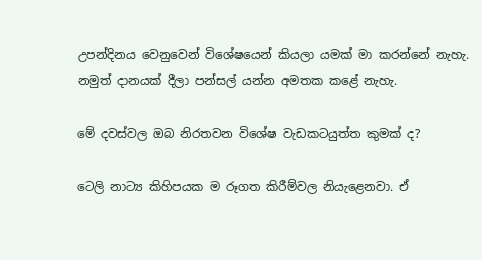උපන්දිනය වෙනුවෙන් විශේෂයෙන් කියලා යමක් මා කරන්නේ නැහැ. නමුත් දානයක් දීලා පන්සල් යන්න අමතක කළේ නැහැ.

මේ දවස්වල ඔබ නිරතවන විශේෂ වැඩකටයුත්ත කුමක් ද?

ටෙලි නාට්‍ය කිහිපයක ම රූගත කිරීම්වල නියැළෙනවා. ඒ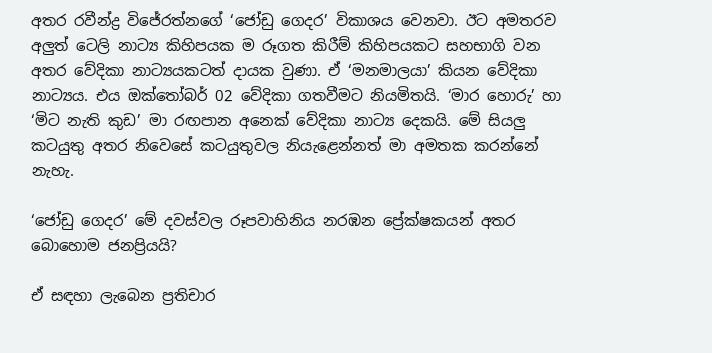අතර රවීන්ද්‍ර විජේරත්නගේ ‘ජෝඩු ගෙදර’ විකාශය වෙනවා. ඊට අමතරව අලුත් ටෙලි නාට්‍ය කිහිපයක ම රූගත කිරීම් කිහිපයකට සහභාගි වන අතර වේදිකා නාට්‍යයකටත් දායක වුණා. ඒ ‘මනමාලයා’ කියන වේදිකා නාට්‍යය. එය ඔක්තෝබර් 02 වේදිකා ගතවීමට නියමිතයි. ‘මාර හොරු’ හා ‘මිට නැති කුඩ’ මා රඟපාන අනෙක් වේදිකා නාට්‍ය දෙකයි. මේ සියලු කටයුතු අතර නිවෙසේ කටයුතුවල නියැළෙන්නත් මා අමතක කරන්නේ නැහැ.

‘ජෝඩු ගෙදර’ මේ දවස්වල රූපවාහිනිය නරඹන ප්‍රේක්ෂකයන් අතර බොහොම ජනප්‍රියයි?

ඒ සඳහා ලැබෙන ප්‍රතිචාර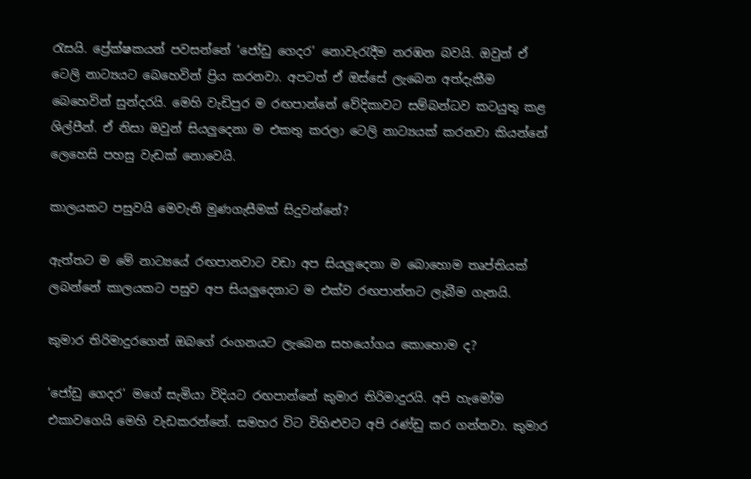රැසයි. ප්‍රේක්ෂකයන් පවසන්නේ ‘ජෝඩු ගෙදර’ නොවැරැදීම නරඹන බවයි. ඔවුන් ඒ ටෙලි නාට්‍යයට බෙහෙවින් ප්‍රිය කරනවා. අපටත් ඒ ඔස්සේ ලැබෙන අත්දැකීම බෙහෙවින් සුන්දරයි. මෙහි වැඩිපුර ම රඟපාන්නේ වේදිකාවට සම්බන්ධව කටයුතු කළ ශිල්පීන්. ඒ නිසා ඔවුන් සියලුදෙනා ම එකතු කරලා ටෙලි නාට්‍යයක් කරනවා කියන්නේ ලෙහෙසි පහසු වැඩක් නොවෙයි.

කාලයකට පසුවයි මෙවැනි මුණගැසීමක් සිදුවන්නේ?

ඇත්තට ම මේ නාට්‍යයේ රඟපානවාට වඩා අප සියලුදෙනා ම බොහොම තෘප්තියක් ලබන්නේ කාලයකට පසුව අප සියලුදෙනාට ම එක්ව රඟපාන්නට ලැබීම ගැනයි.

කුමාර තිරිමාදුරගෙන් ඔබගේ රංගනයට ලැබෙන සහයෝගය කොහොම ද?

‘ජෝඩු ගෙදර’ මගේ සැමියා විදියට රඟපාන්නේ කුමාර තිරිමාදුරයි. අපි හැමෝම එකාවගෙයි මෙහි වැඩකරන්නේ. සමහර විට විහිළුවට අපි රණ්ඩු කර ගන්නවා. කුමාර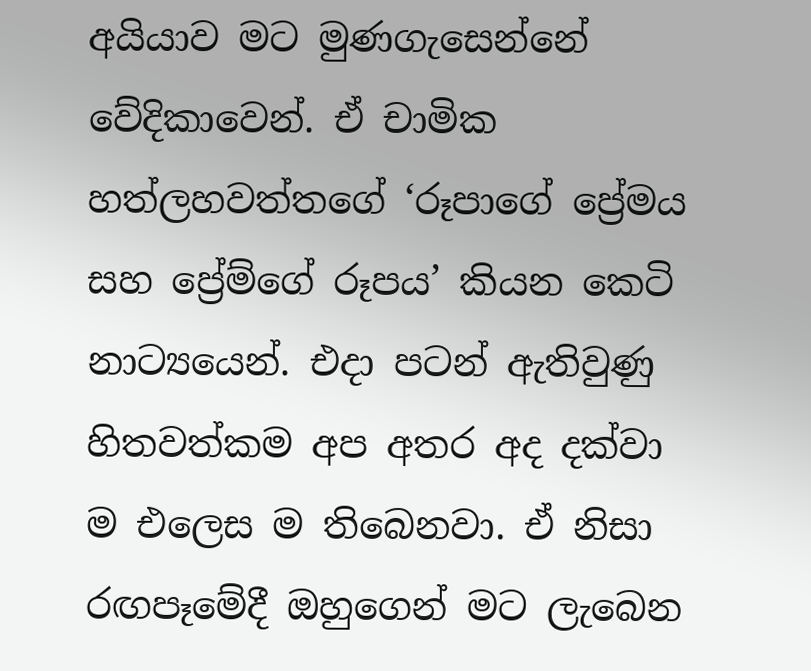අයියාව මට මුණගැසෙන්නේ වේදිකාවෙන්. ඒ චාමික හත්ලහවත්තගේ ‘රූපාගේ ප්‍රේමය සහ ප්‍රේම්ගේ රූපය’ කියන කෙටි නාට්‍යයෙන්. එදා පටන් ඇතිවුණු හිතවත්කම අප අතර අද දක්වා ම එලෙස ම තිබෙනවා. ඒ නිසා රඟපෑමේදී ඔහුගෙන් මට ලැබෙන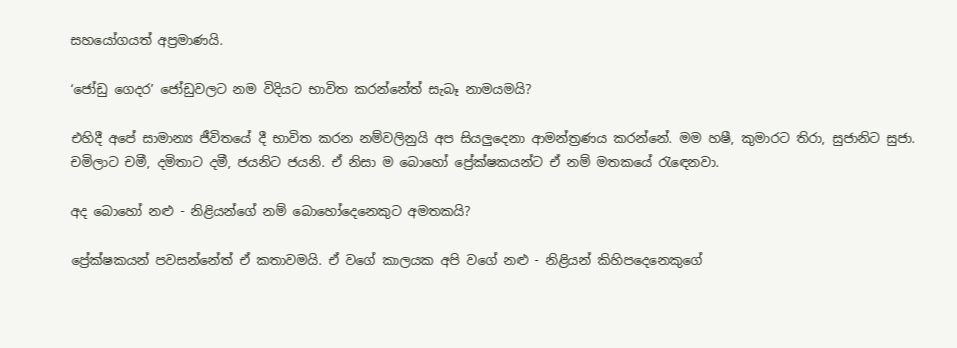සහයෝගයත් අප්‍රමාණයි.

‘ජෝඩු ගෙදර’ ජෝඩුවලට නම විදියට භාවිත කරන්නේත් සැබෑ නාමයමයි?

එහිදී අපේ සාමාන්‍ය ජීවිතයේ දී භාවිත කරන නම්වලිනුයි අප සියලුදෙනා ආමන්ත්‍රණය කරන්නේ. මම හෂී, කුමාරට තිරා, සුජානිට සුජා. චමිලාට චමී, දමිතාට දමී, ජයනිට ජයනි. ඒ නිසා ම බොහෝ ප්‍රේක්ෂකයන්ට ඒ නම් මතකයේ රැඳෙනවා.

අද බොහෝ නළු - නිළියන්ගේ නම් බොහෝදෙනෙකුට අමතකයි?

ප්‍රේක්ෂකයන් පවසන්නේත් ඒ කතාවමයි. ඒ වගේ කාලයක අපි වගේ නළු - නිළියන් කිහිපදෙනෙකුගේ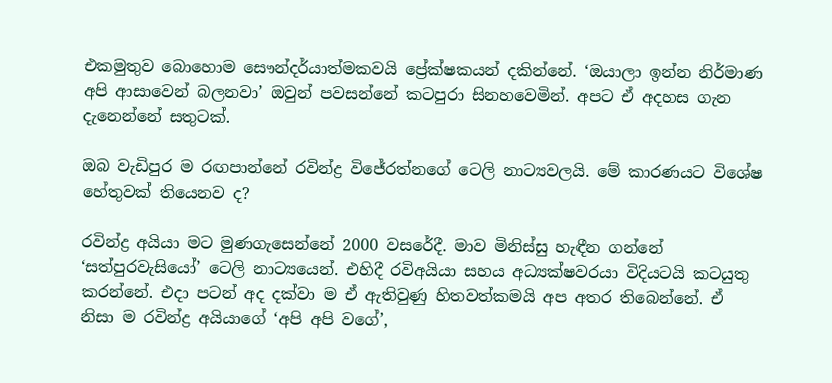එකමුතුව බොහොම සෞන්දර්යාත්මකවයි ප්‍රේක්ෂකයන් දකින්නේ. ‘ඔයාලා ඉන්න නිර්මාණ අපි ආසාවෙන් බලනවා’ ඔවුන් පවසන්නේ කටපුරා සිනහවෙමින්. අපට ඒ අදහස ගැන දැනෙන්නේ සතුටක්.

ඔබ වැඩිපුර ම රඟපාන්නේ රවින්ද්‍ර විජේරත්නගේ ටෙලි නාට්‍යවලයි. මේ කාරණයට විශේෂ හේතුවක් තියෙනව ද?

රවින්ද්‍ර අයියා මට මුණගැසෙන්නේ 2000 වසරේදී. මාව මිනිස්සු හැඳීන ගන්නේ ‘සත්පුරවැසියෝ’ ටෙලි නාට්‍යයෙන්. එහිදී රවිඅයියා සහය අධ්‍යක්ෂවරයා විදියටයි කටයුතු කරන්නේ. එදා පටන් අද දක්වා ම ඒ ඇතිවුණු හිතවත්කමයි අප අතර තිබෙන්නේ. ඒ නිසා ම රවින්ද්‍ර අයියාගේ ‘අපි අපි වගේ’,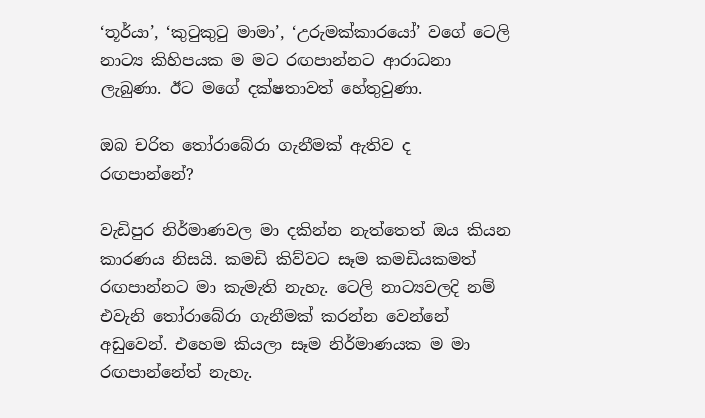‘තූර්යා’, ‘කුටුකුටු මාමා’, ‘උරුමක්කාරයෝ’ වගේ ටෙලි නාට්‍ය කිහිපයක ම මට රඟපාන්නට ආරාධනා ලැබුණා. ඊට මගේ දක්ෂතාවත් හේතුවුණා.

ඔබ චරිත තෝරාබේරා ගැනීමක් ඇතිව ද රඟපාන්නේ?

වැඩිපුර නිර්මාණවල මා දකින්න නැත්තෙත් ඔය කියන කාරණය නිසයි. කමඩි කිව්වට සෑම කමඩියකමත් රඟපාන්නට මා කැමැති නැහැ. ටෙලි නාට්‍යවලදි නම් එවැනි තෝරාබේරා ගැනීමක් කරන්න වෙන්නේ අඩුවෙන්. එහෙම කියලා සෑම නිර්මාණයක ම මා රඟපාන්නේත් නැහැ.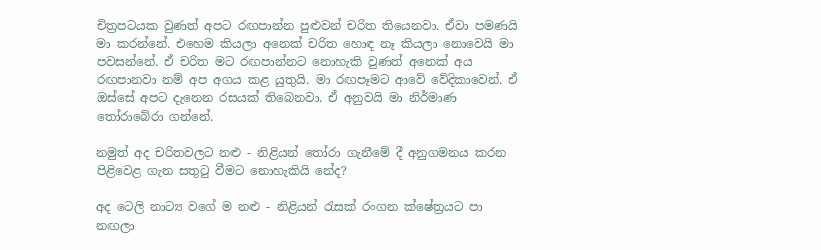චිත්‍රපටයක වුණත් අපට රඟපාන්න පුළුවන් චරිත තියෙනවා. ඒවා පමණයි මා කරන්නේ. එහෙම කියලා අනෙක් චරිත හොඳ නෑ කියලා නොවෙයි මා පවසන්නේ. ඒ චරිත මට රඟපාන්නට නොහැකි වුණත් අනෙක් අය රඟපානවා නම් අප අගය කළ යුතුයි. මා රඟපෑමට ආවේ වේදිකාවෙන්. ඒ ඔස්සේ අපට දැනෙන රසයක් තිබෙනවා. ඒ අනුවයි මා නිර්මාණ තෝරාබේරා ගන්නේ.

නමුත් අද චරිතවලට නළු - නිළියන් තෝරා ගැනීමේ දී අනුගමනය කරන පිළිවෙළ ගැන සතුටු වීමට නොහැකියි නේද?

අද ටෙලි නාට්‍ය වගේ ම නළු - නිළියන් රැසක් රංගන ක්ෂේත්‍රයට පා නඟලා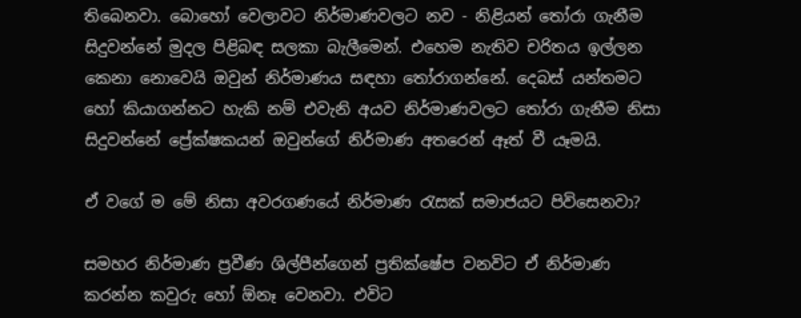තිබෙනවා. බොහෝ වෙලාවට නිර්මාණවලට නව - නිළියන් තෝරා ගැනීම සිදුවන්නේ මුදල පිළිබඳ සලකා බැලීමෙන්. එහෙම නැතිව චරිතය ඉල්ලන කෙනා නොවෙයි ඔවුන් නිර්මාණය සඳහා තෝරාගන්නේ. දෙබස් යන්තමට හෝ කියාගන්නට හැකි නම් එවැනි අයව නිර්මාණවලට තෝරා ගැනීම නිසා සිදුවන්නේ ප්‍රේක්ෂකයන් ඔවුන්ගේ නිර්මාණ අතරෙන් ඈත් වී යෑමයි.

ඒ වගේ ම මේ නිසා අවරගණයේ නිර්මාණ රැසක් සමාජයට පිවිසෙනවා?

සමහර නිර්මාණ ප්‍රවීණ ශිල්පීන්ගෙන් ප්‍රතික්ෂේප වනවිට ඒ නිර්මාණ කරන්න කවුරු හෝ ඕනෑ වෙනවා. එවිට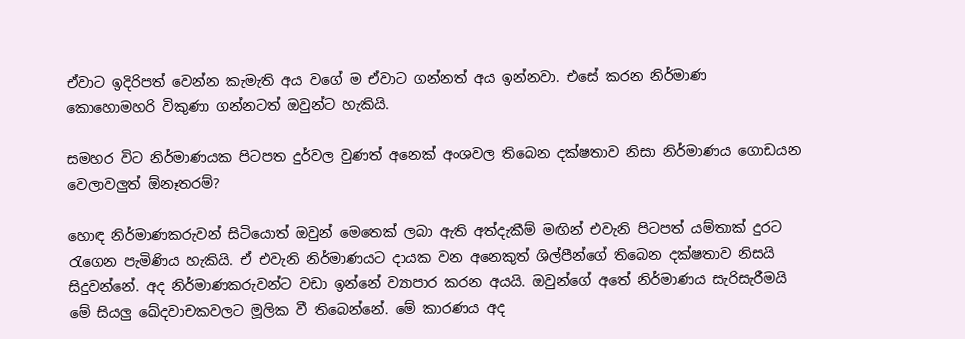ඒවාට ඉදිරිපත් වෙන්න කැමැති අය වගේ ම ඒවාට ගන්නත් අය ඉන්නවා. එසේ කරන නිර්මාණ කොහොමහරි විකුණා ගන්නටත් ඔවුන්ට හැකියි.

සමහර විට නිර්මාණයක පිටපත දුර්වල වුණත් අනෙක් අංශවල තිබෙන දක්ෂතාව නිසා නිර්මාණය ගොඩයන වෙලාවලුත් ඕනෑතරම්?

හොඳ නිර්මාණකරුවන් සිටියොත් ඔවුන් මෙතෙක් ලබා ඇති අත්දැකීම් මඟින් එවැනි පිටපත් යම්තාක් දුරට රැගෙන පැමිණිය හැකියි. ඒ එවැනි නිර්මාණයට දායක වන අනෙකුත් ශිල්පීන්ගේ තිබෙන දක්ෂතාව නිසයි සිදුවන්නේ. අද නිර්මාණකරුවන්ට වඩා ඉන්නේ ව්‍යාපාර කරන අයයි. ඔවුන්ගේ අතේ නිර්මාණය සැරිසැරීමයි මේ සියලු ඛේදවාචකවලට මූලික වී තිබෙන්නේ. මේ කාරණය අද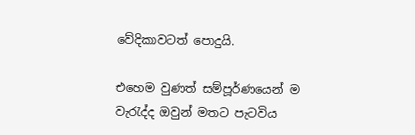වේදිකාවටත් පොදුයි.

එහෙම වුණත් සම්පූර්ණයෙන් ම වැරැද්ද ඔවුන් මතට පැටවිය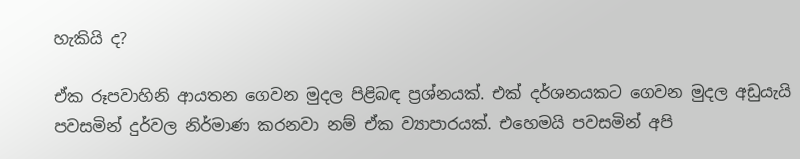හැකියි ද?

ඒක රූපවාහිනි ආයතන ගෙවන මුදල පිළිබඳ ප්‍රශ්නයක්. එක් දර්ශනයකට ගෙවන මුදල අඩුයැයි පවසමින් දුර්වල නිර්මාණ කරනවා නම් ඒක ව්‍යාපාරයක්. එහෙමයි පවසමින් අපි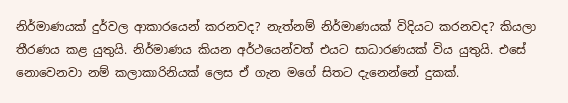නිර්මාණයක් දුර්වල ආකාරයෙන් කරනවද? නැත්නම් නිර්මාණයක් විදියට කරනවද? කියලා තීරණය කළ යුතුයි. නිර්මාණය කියන අර්ථයෙන්වත් එයට සාධාරණයක් විය යුතුයි. එසේ නොවෙනවා නම් කලාකාරිනියක් ලෙස ඒ ගැන මගේ සිතට දැනෙන්නේ දුකක්.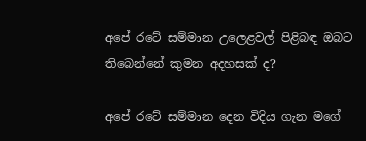අපේ රටේ සම්මාන උලෙළවල් පිළිබඳ ඔබට තිබෙන්නේ කුමන අදහසක් ද?

අපේ රටේ සම්මාන දෙන විදිය ගැන මගේ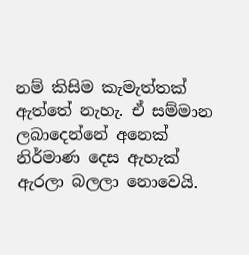නම් කිසිම කැමැත්තක් ඇත්තේ නැහැ. ඒ සම්මාන ලබාදෙන්නේ අනෙක් නිර්මාණ දෙස ඇහැක් ඇරලා බලලා නොවෙයි.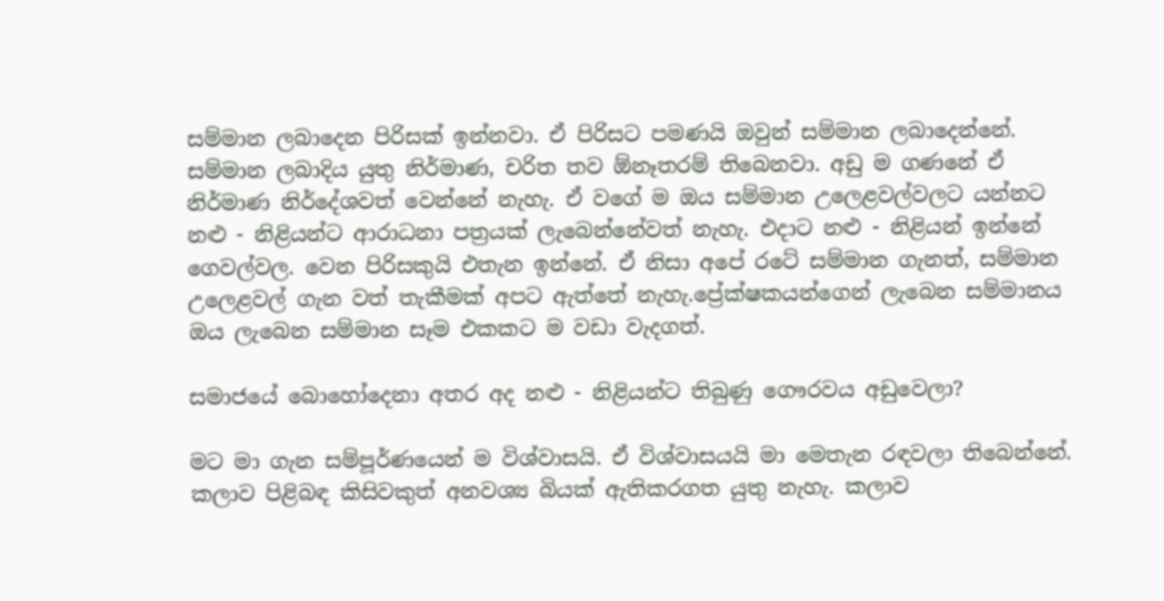සම්මාන ලබාදෙන පිරිසක් ඉන්නවා. ඒ පිරිසට පමණයි ඔවුන් සම්මාන ලබාදෙන්නේ. සම්මාන ලබාදිය යුතු නිර්මාණ, චරිත තව ඕනෑතරම් තිබෙනවා. අඩු ම ගණනේ ඒ නිර්මාණ නිර්දේශවත් වෙන්නේ නැහැ. ඒ වගේ ම ඔය සම්මාන උලෙළවල්වලට යන්නට නළු - නිළියන්ට ආරාධනා පත්‍රයක් ලැබෙන්නේවත් නැහැ. එදාට නළු - නිළියන් ඉන්නේ ගෙවල්වල. වෙන පිරිසකුයි එතැන ඉන්නේ. ඒ නිසා අපේ රටේ සම්මාන ගැනත්, සම්මාන උලෙළවල් ගැන වත් තැකීමක් අපට ඇත්තේ නැහැ.ප්‍රේක්ෂකයන්ගෙන් ලැබෙන සම්මානය ඔය ලැබෙන සම්මාන සෑම එකකට ම වඩා වැදගත්.

සමාජයේ බොහෝදෙනා අතර අද නළු - නිළියන්ට තිබුණු ගෞරවය අඩුවෙලා?

මට මා ගැන සම්පූර්ණයෙන් ම විශ්වාසයි. ඒ විශ්වාසයයි මා මෙතැන රඳවලා තිබෙන්නේ. කලාව පිළිබඳ කිසිවකුත් අනවශ්‍ය බියක් ඇතිකරගත යුතු නැහැ. කලාව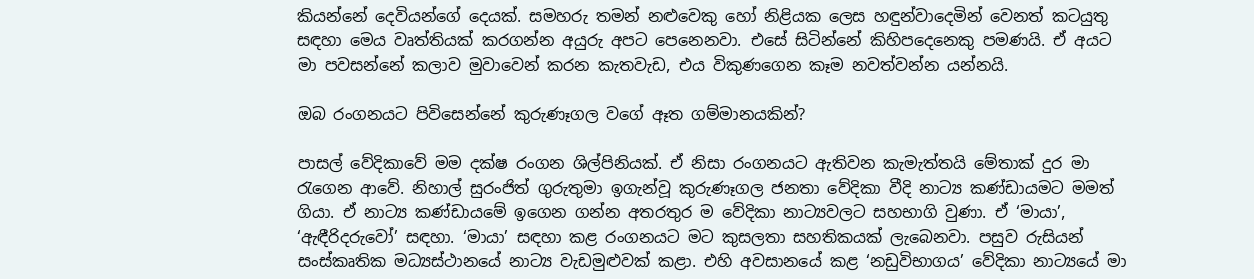කියන්නේ දෙවියන්ගේ දෙයක්. සමහරු තමන් නළුවෙකු හෝ නිළියක ලෙස හඳුන්වාදෙමින් වෙනත් කටයුතු සඳහා මෙය වෘත්තියක් කරගන්න අයුරු අපට පෙනෙනවා. එසේ සිටින්නේ කිහිපදෙනෙකු පමණයි. ඒ අයට මා පවසන්නේ කලාව මුවාවෙන් කරන කැතවැඩ, එය විකුණගෙන කෑම නවත්වන්න යන්නයි.

ඔබ රංගනයට පිවිසෙන්නේ කුරුණෑගල වගේ ඈත ගම්මානයකින්?

පාසල් වේදිකාවේ මම දක්ෂ රංගන ශිල්පිනියක්. ඒ නිසා රංගනයට ඇතිවන කැමැත්තයි මේතාක් දුර මා රැගෙන ආවේ. නිහාල් සුරංජිත් ගුරුතුමා ඉගැන්වූ කුරුණෑගල ජනතා වේදිකා වීදි නාට්‍ය කණ්ඩායමට මමත් ගියා. ඒ නාට්‍ය කණ්ඩායමේ ඉගෙන ගන්න අතරතුර ම වේදිකා නාට්‍යවලට සහභාගි වුණා. ඒ ‘මායා’, ‘ඇඳීරිදරුවෝ’ සඳහා. ‘මායා’ සඳහා කළ රංගනයට මට කුසලතා සහතිකයක් ලැබෙනවා. පසුව රුසියන් සංස්කෘතික මධ්‍යස්ථානයේ නාට්‍ය වැඩමුළුවක් කළා. එහි අවසානයේ කළ ‘නඩුවිභාගය’ වේදිකා නාට්‍යයේ මා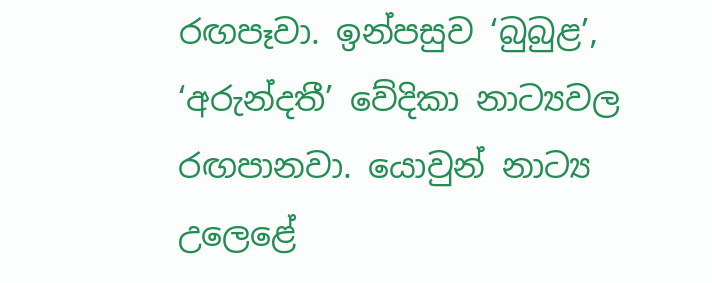රඟපෑවා. ඉන්පසුව ‘බුබුළ’, ‘අරුන්දතී’ වේදිකා නාට්‍යවල රඟපානවා. යොවුන් නාට්‍ය උලෙළේ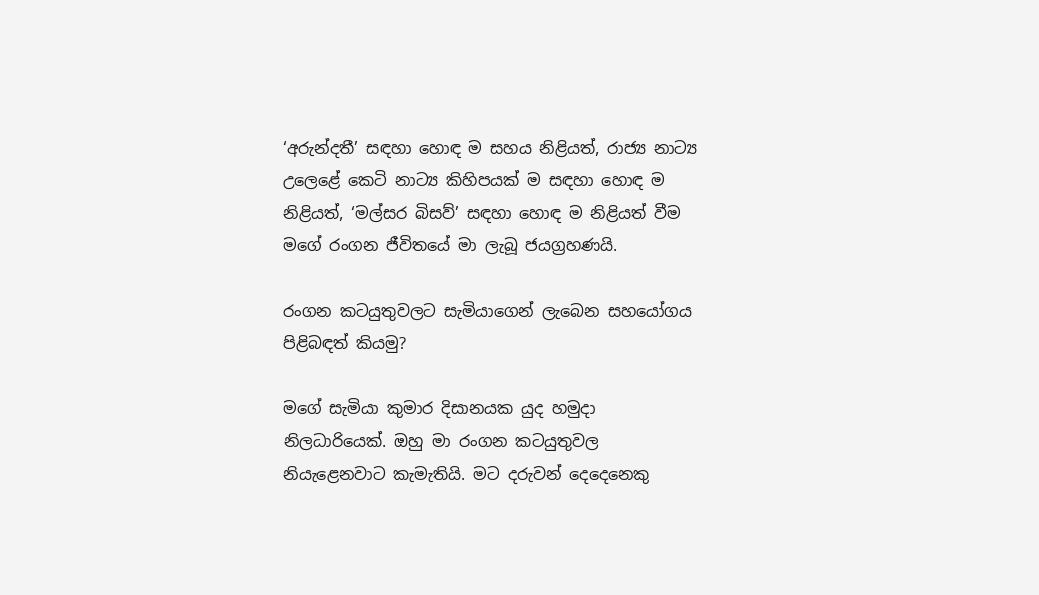‘අරුන්දතී’ සඳහා හොඳ ම සහය නිළියත්, රාජ්‍ය නාට්‍ය උලෙළේ කෙටි නාට්‍ය කිහිපයක් ම සඳහා හොඳ ම නිළියත්, ‘මල්සර බිසව්’ සඳහා හොඳ ම නිළියත් වීම මගේ රංගන ජීවිතයේ මා ලැබූ ජයග්‍රහණයි.

රංගන කටයුතුවලට සැමියාගෙන් ලැබෙන සහයෝගය පිළිබඳත් කියමු?

මගේ සැමියා කුමාර දිසානයක යුද හමුදා නිලධාරියෙක්. ඔහු මා රංගන කටයුතුවල නියැළෙනවාට කැමැතියි. මට දරුවන් දෙදෙනෙකු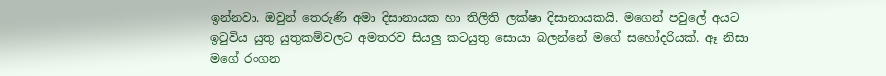ඉන්නවා. ඔවුන් තෙරුණි අමා දිසානායක හා තිලිති ලක්ෂා දිසානායකයි. මගෙන් පවුලේ අයට ඉටුවිය යුතු යුතුකම්වලට අමතරව සියලු කටයුතු සොයා බලන්නේ මගේ සහෝදරියක්. ඈ නිසා මගේ රංගන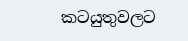කටයුතුවලට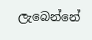ලැබෙන්නේ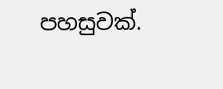පහසුවක්.